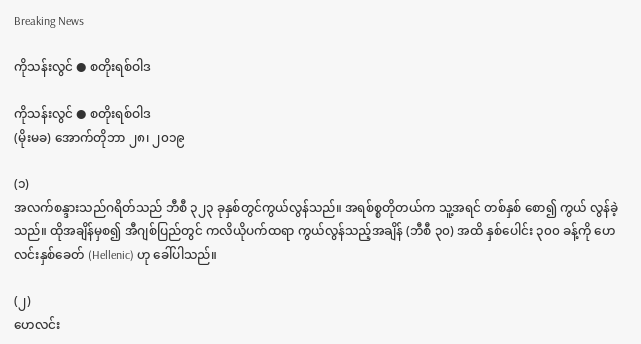Breaking News

ကိုသန်းလွင် ● စတိုးရစ်ဝါဒ

ကိုသန်းလွင် ● စတိုးရစ်ဝါဒ
(မိုးမခ) အောက်တိုဘာ ၂၈၊ ၂၀၁၉

(၁)
အလက်စန္ဒားသည်ဂရိတ်သည် ဘီစီ ၃၂၃ ခုနှစ်တွင်ကွယ်လွန်သည်။ အရစ်စ္စတိုတယ်က သူ့အရင် တစ်နှစ် စော၍ ကွယ် လွန်ခဲ့သည်။ ထိုအချိန်မှစ၍ အီဂျစ်ပြည်တွင် ကလိယိုပက်ထရာ ကွယ်လွန်သည့်အချိန် (ဘီစီ ၃၀) အထိ နှစ်ပေါင်း ၃၀၀ ခန့်ကို ဟေလင်းနှစ်ခေတ် (Hellenic) ဟု ခေါ်ပါသည်။

(၂)
ဟေလင်း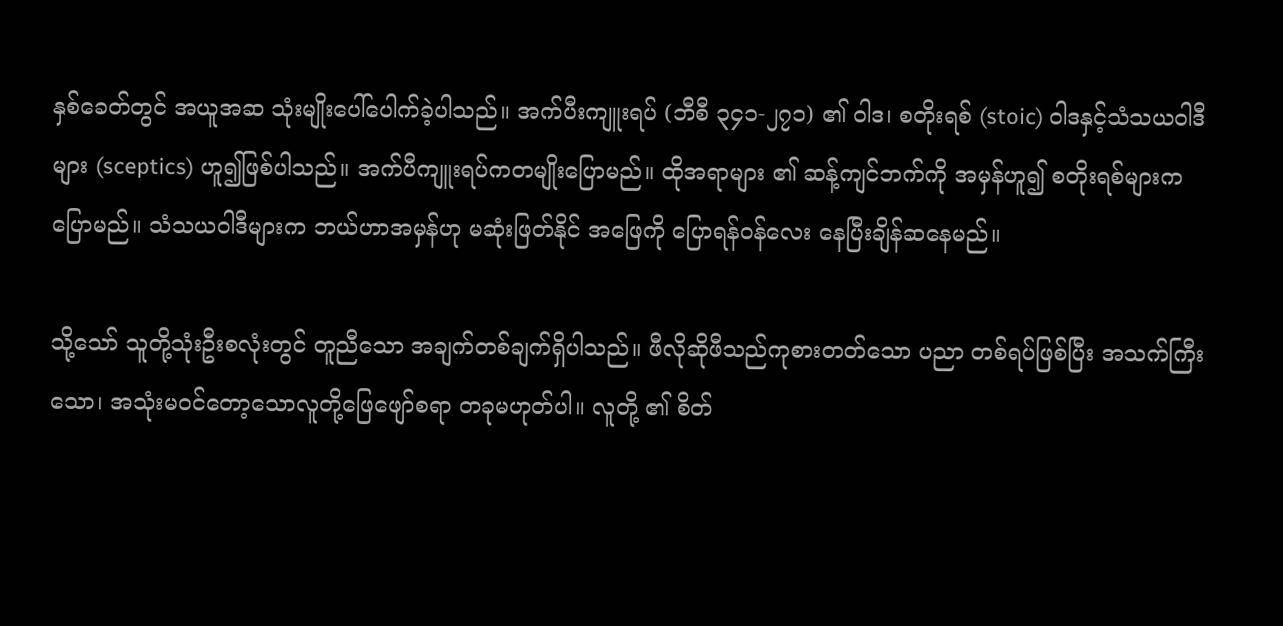နှစ်ခေတ်တွင် အယူအဆ သုံးမျိုးပေါ်ပေါက်ခဲ့ပါသည်။ အက်ပီးကျူးရပ် (ဘီစီ ၃၄၁-၂၇၁) ၏ ဝါဒ၊ စတိုးရစ် (stoic) ဝါဒနှင့်သံသယဝါဒီများ (sceptics) ဟူ၍ဖြစ်ပါသည်။ အက်ပီကျူးရပ်ကတမျိုးပြောမည်။ ထိုအရာများ ၏ ဆန့်ကျင်ဘက်ကို အမှန်ဟူ၍ စတိုးရစ်များက ပြောမည်။ သံသယဝါဒီများက ဘယ်ဟာအမှန်ဟု မဆုံးဖြတ်နိုင် အဖြေကို ပြောရန်ဝန်လေး နေပြီးချိန်ဆနေမည်။

သို့သော် သူတို့သုံးဦးစလုံးတွင် တူညီသော အချက်တစ်ချက်ရှိပါသည်။ ဖီလိုဆိုဖီသည်ကုစားတတ်သော ပညာ တစ်ရပ်ဖြစ်ပြီး အသက်ကြီးသော၊ အသုံးမဝင်တော့သောလူတို့ဖြေဖျော်စရာ တခုမဟုတ်ပါ။ လူတို့ ၏ စိတ်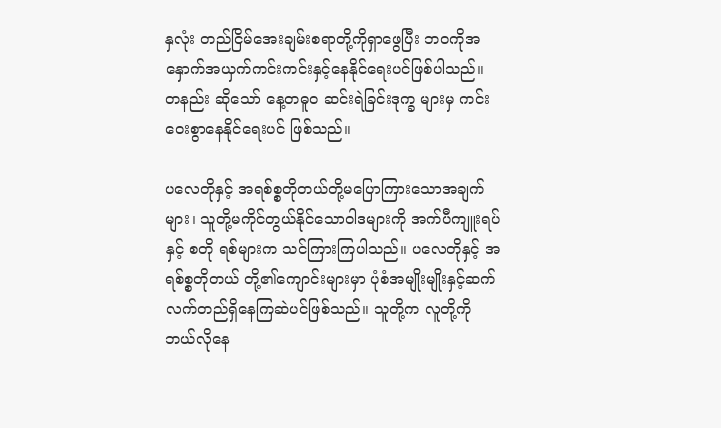နှလုံး တည်ငြိမ်အေးချမ်းစရာတို့ကိုရှာဖွေပြီး ဘဝကိုအနှောက်အယှက်ကင်းကင်းနှင့်နေနိုင်ရေးပင်ဖြစ်ပါသည်။ တနည်း ဆိုသော် နေ့တဓူဝ ဆင်းရဲခြင်းဒုက္ခ များမှ ကင်းဝေးစွာနေနိုင်ရေးပင် ဖြစ်သည်။

ပလေတိုနှင့် အရစ်စ္စတိုတယ်တို့မပြောကြားသောအချက်များ၊ သူတို့မကိုင်တွယ်နိုင်သောဝါဒများကို အက်ပီကျူးရပ်နှင့် စတို ရစ်များက သင်ကြားကြပါသည်။ ပလေတိုနှင့် အရစ်စ္စတိုတယ် တို့၏ကျောင်းများမှာ ပုံစံအမျိုးမျိုးနှင့်ဆက်လက်တည်ရှိနေကြဆဲပင်ဖြစ်သည်။ သူတို့က လူတို့ကို ဘယ်လိုနေ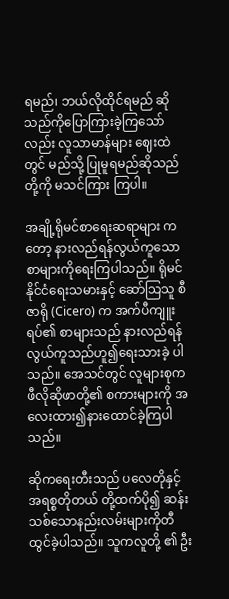ရမည်၊ ဘယ်လိုထိုင်ရမည် ဆို သည်ကိုပြောကြားခဲ့ကြသော်လည်း လူသာမာန်များ ဈေးထဲတွင် မည်သို့ ပြုမူရမည်ဆိုသည်တို့ကို မသင်ကြား ကြပါ။

အချို့ရိုမင်စာရေးဆရာများ ကတော့ နားလည်ရန်လွယ်ကူသော  စာများကိုရေးကြပါသည်။ ရိုမင်နိုင်ငံရေးသမားနှင့် ဆော်သြသူ စီဇာရို (Cicero) က အက်ပီကျူးရပ်၏ စာများသည် နားလည်ရန်လွယ်ကူသည်ဟူ၍ရေးသားခဲ့ ပါသည်။ အေသင်တွင် လူများစုက ဖီလိုဆိုဖာတို့၏ စကားများကို အလေးထား၍နားထောင်ခဲ့ကြပါသည်။

ဆိုကရေးတီးသည် ပလေတိုနှင့် အရစ္စတိုတယ် တို့ထက်ပို၍ ဆန်းသစ်သောနည်းလမ်းများကိုတီထွင်ခဲ့ပါသည်။ သူကလူတို့ ၏ ဦး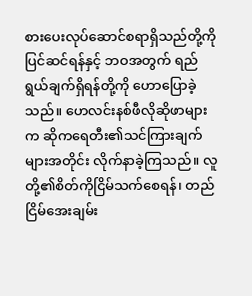စားပေးလုပ်ဆောင်စရာရှိသည်တို့ကို ပြင်ဆင်ရန်နှင့် ဘဝအတွက် ရည်ရွယ်ချက်ရှိရန်တို့ကို ဟောပြောခဲ့သည်။ ဟေလင်းနစ်ဖီလိုဆိုဖာများက ဆိုကရေတီး၏သင်ကြားချက်များအတိုင်း လိုက်နာခဲ့ကြသည်။ လူတို့၏စိတ်ကိုငြိမ်သက်စေရန်၊ တည်ငြိမ်အေးချမ်း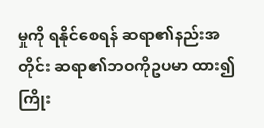မှုကို ရနိုင်စေရန် ဆရာ၏နည်းအတိုင်း ဆရာ၏ဘဝကိုဥပမာ ထား၍ကြိုး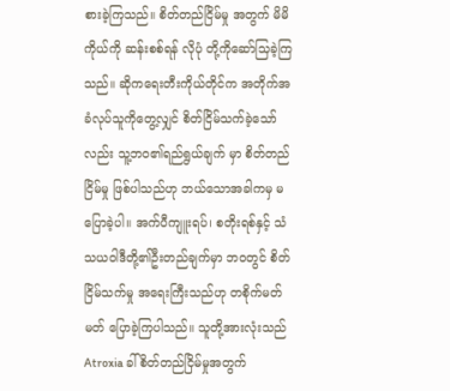စားခဲ့ကြသည်။ စိတ်တည်ငြိမ်မှု အတွက် မိမိကိုယ်ကို ဆန်းစစ်ရန် လိုပုံ တို့ကိုဆော်သြခဲ့ကြသည်။ ဆိုကရေးတီးကိုယ်တိုင်က အတိုက်အခံလုပ်သူကိုတွေ့လျှင် စိတ်ငြိမ်သက်ခဲ့သော်လည်း သူ့ဘဝ၏ရည်ရွယ်ချက် မှာ စိတ်တည်ငြိမ်မှု ဖြစ်ပါသည်ဟု ဘယ်သောအခါကမှ မပြောခဲ့ပါ။ အက်ပီကျူးရပ်၊ စတိုးရစ်နှင့် သံသယဝါဒီတို့၏ဦးတည်ချက်မှာ ဘဝတွင် စိတ်ငြိမ်သက်မှု အရေးကြီးသည်ဟု တစိုက်မတ်မတ် ပြောခဲ့ကြပါသည်။ သူတို့အားလုံးသည် Atroxia ခါ် စိတ်တည်ငြိမ်မှုအတွက်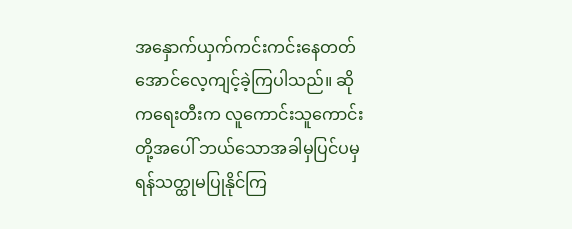အနှောက်ယှက်ကင်းကင်းနေတတ် အောင်လေ့ကျင့်ခဲ့ကြပါသည်။ ဆိုကရေးတီးက လူကောင်းသူကောင်းတို့အပေါ် ဘယ်သောအခါမှပြင်ပမှ ရန်သတ္ထုမပြုနိုင်ကြ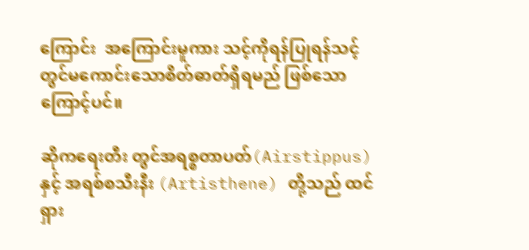ကြောင်း  အကြောင်းမူကား သင့်ကိုရန်ပြုရန်သင့်တွင်မကောင်းသောစိတ်ဓာတ်ရှိရမည် ဖြစ်သောကြောင့်ပင်။

ဆိုကရေးတီး တွင်အရစ္စတာပတ်(Airstippus) နှင့် အရစ်စသီးနီး (Artisthene) တို့သည် ထင်ရှား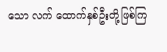သော လက် ထောက်နှစ်ဦးတို့ဖြစ်ကြ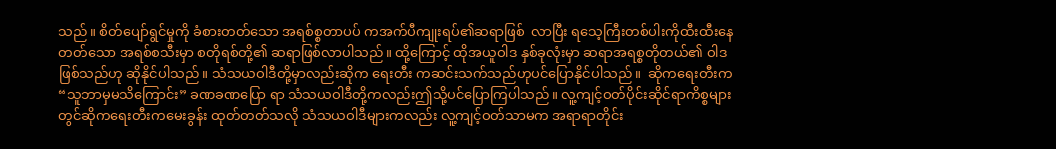သည်။ စိတ်ပျော်ရွင်မှုကို ခံစားတတ်သော အရစ်စ္စတာပပ် ကအက်ပီကျုးရပ်၏ဆရာဖြစ်  လာပြီး ရသေ့ကြီးတစ်ပါးကိုထီးထီးနေတတ်သော အရစ်စသီးမှာ စတိုရစ်တို့၏ ဆရာဖြစ်လာပါသည်။ ထို့ကြောင့် ထိုအယူဝါဒ နှစ်ခုလုံးမှာ ဆရာအရစ္စတိုတယ်၏ ဝါဒဖြစ်သည်ဟု ဆိုနိုင်ပါသည်။ သံသယဝါဒီတို့မှာလည်းဆိုက ရေးတီး ကဆင်းသက်သည်ဟုပင်ပြောနိုင်ပါသည်။  ဆိုကရေးတီးက “သူဘာမှမသိကြောင်း” ခဏခဏပြော ရာ သံသယဝါဒီတို့ကလည်းဤသို့ပင်ပြောကြပါသည်။ လူ့ကျင့်ဝတ်ပိုင်းဆိုင်ရာကိစ္စများတွင်ဆိုကရေးတီးကမေးခွန်း ထုတ်တတ်သလို သံသယဝါဒီများကလည်း လူ့ကျင့်ဝတ်သာမက အရာရာတိုင်း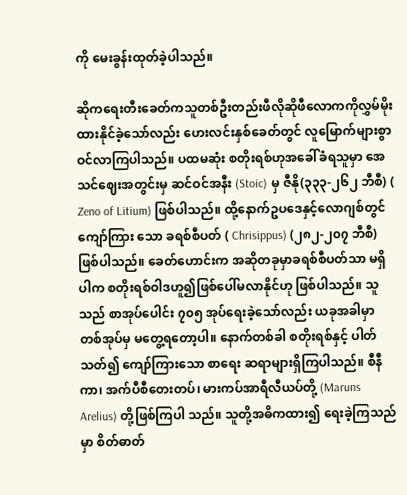ကို မေးခွန်းထုတ်ခဲ့ပါသည်။

ဆိုကရေးတီးခေတ်ကသူတစ်ဦးတည်းဖီလိုဆိုဖီလောကကိုလွှမ်မိုးထားနိုင်ခဲ့သော်လည်း ဟေးလင်းနှစ်ခေတ်တွင် လူမြောက်များစွာဝင်လာကြပါသည်။ ပထမဆုံး စတိုးရစ်ဟုအခေါ်ခံရသူမှာ အေသင်ဈေးအတွင်းမှ ဆင်ဝင်အနီး (Stoic) မှ ဇီနို(၃၃၃-၂၆၂ ဘီစီ) ( Zeno of Litium) ဖြစ်ပါသည်။ ထို့နောက်ဥပဒေနှင့်လောဂျစ်တွင် ကျော်ကြား သော ခရစ်စီပတ် ( Chrisippus) (၂၈၂-၂၀၇ ဘီစီ) ဖြစ်ပါသည်။ ခေတ်ဟောင်းက အဆိုတခုမှာခရစ်စီပတ်သာ မရှိပါက စတိုးရစ်ဝါဒဟူ၍ဖြစ်ပေါ်မလာနိုင်ဟု ဖြစ်ပါသည်။ သူသည် စာအုပ်ပေါင်း ၇၀၅ အုပ်ရေးခဲ့သော်လည်း ယခုအခါမှာ တစ်အုပ်မှ မတွေ့ရတော့ပါ။ နောက်တစ်ခါ စတိုးရစ်နှင့် ပါတ်သတ်၍ ကျော်ကြားသော စာရေး ဆရာများရှိကြပါသည်။ စီနီကာ၊ အက်ပီစီတေးတပ်၊ မားကပ်အာရီလီယပ်တို့ (Maruns Arelius) တို့ဖြစ်ကြပါ သည်။ သူတို့အဓိကထား၍ ရေးခဲ့ကြသည်မှာ စိတ်ဓာတ်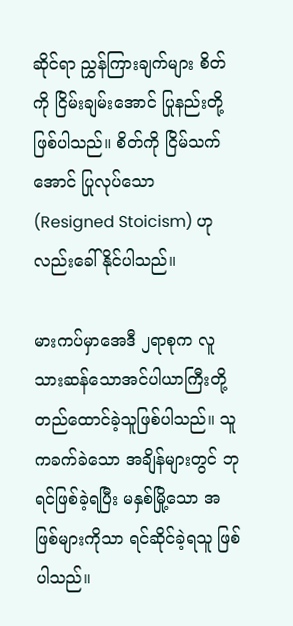ဆိုင်ရာ ညွှန်ကြားချက်များ စိတ်ကို ငြိမ်းချမ်းအောင် ပြုနည်းတို့ ဖြစ်ပါသည်။ စိတ်ကို ငြိမ်သက်အောင် ပြုလုပ်သော (Resigned Stoicism) ဟုလည်းခေါ်နိုင်ပါသည်။

မားကပ်မှာအေဒီ ၂ရာစုက လူသားဆန်သောအင်ပါယာကြီးတို့ တည်ထောင်ခဲ့သူဖြစ်ပါသည်။ သူကခက်ခဲသော အချိန်များတွင် ဘုရင်ဖြစ်ခဲ့ရပြီး မနှစ်မြို့သော အဖြစ်များကိုသာ ရင်ဆိုင်ခဲ့ရသူ ဖြစ်ပါသည်။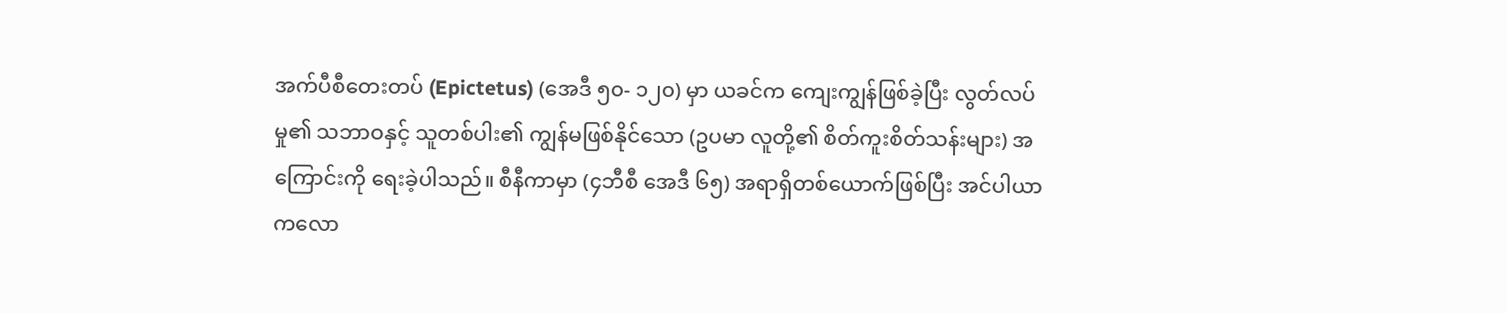အက်ပီစီတေးတပ် (Epictetus) (အေဒီ ၅၀- ၁၂၀) မှာ ယခင်က ကျေးကျွန်ဖြစ်ခဲ့ပြီး လွတ်လပ်မှု၏ သဘာဝနှင့် သူတစ်ပါး၏ ကျွန်မဖြစ်နိုင်သော (ဥပမာ လူတို့၏ စိတ်ကူးစိတ်သန်းများ) အကြောင်းကို ရေးခဲ့ပါသည်။ စီနီကာမှာ (၄ဘီစီ အေဒီ ၆၅) အရာရှိတစ်ယောက်ဖြစ်ပြီး အင်ပါယာ ကလော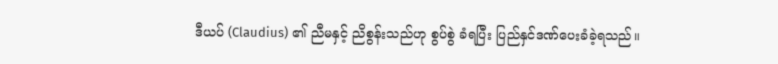ဒီယပ် (Claudius) ၏ ညီမနှင့် ညိစွန်းသည်ဟု စွပ်စွဲ ခံရပြီး ပြည်နှင်ဒဏ်ပေးခံခဲ့ရသည်။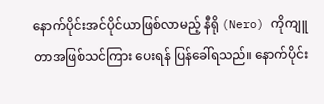နောက်ပိုင်းအင်ပိုင်ယာဖြစ်လာမည့် နီရို (Nero) ကိုကျူတာအဖြစ်သင်ကြား ပေးရန် ပြန်ခေါ်ရသည်။ နောက်ပိုင်း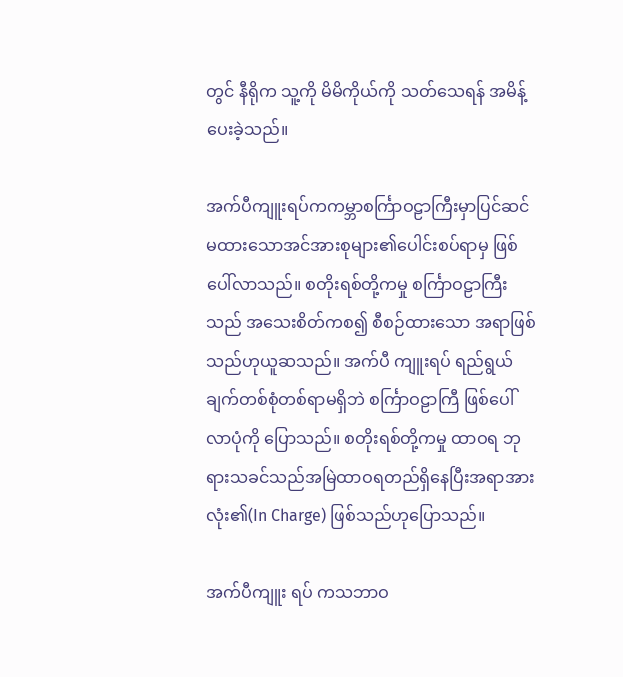တွင် နီရိုက သူ့ကို မိမိကိုယ်ကို သတ်သေရန် အမိန့်ပေးခဲ့သည်။

အက်ပီကျူးရပ်ကကမ္ဘာစင်္ကြာဝဠာကြီးမှာပြင်ဆင်မထားသောအင်အားစုများ၏ပေါင်းစပ်ရာမှ ဖြစ်ပေါ်လာသည်။ စတိုးရစ်တို့ကမှု စင်္ကြာဝဠာကြီးသည် အသေးစိတ်ကစ၍ စီစဉ်ထားသော အရာဖြစ်သည်ဟုယူဆသည်။ အက်ပီ ကျူးရပ် ရည်ရွယ်ချက်တစ်စုံတစ်ရာမရှိဘဲ စင်္ကြာဝဠာကြီ ဖြစ်ပေါ်လာပုံကို ပြောသည်။ စတိုးရစ်တို့ကမှု ထာဝရ ဘုရားသခင်သည်အမြဲထာဝရတည်ရှိနေပြီးအရာအားလုံး၏(In Charge) ဖြစ်သည်ဟုပြောသည်။

အက်ပီကျူး ရပ် ကသဘာဝ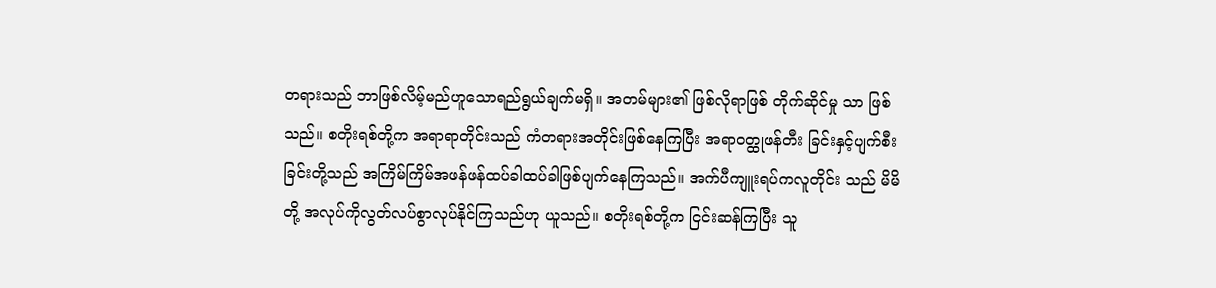တရားသည် ဘာဖြစ်လိမ့်မည်ဟူသောရည်ရွယ်ချက်မရှိ။ အတမ်များ၏ ဖြစ်လိုရာဖြစ် တိုက်ဆိုင်မှု သာ ဖြစ်သည်။ စတိုးရစ်တို့က အရာရာတိုင်းသည် ကံတရားအတိုင်းဖြစ်နေကြပြီး အရာဝတ္ထုဖန်တီး ခြင်းနှင့်ပျက်စီး ခြင်းတို့သည် အကြိမ်ကြိမ်အဖန်ဖန်ထပ်ခါထပ်ခါဖြစ်ပျက်နေကြသည်။ အက်ပီကျူးရပ်ကလူတိုင်း သည် မိမိတို့ အလုပ်ကိုလွတ်လပ်စွာလုပ်နိုင်ကြသည်ဟု ယူသည်။ စတိုးရစ်တို့က ငြင်းဆန်ကြပြီး သူ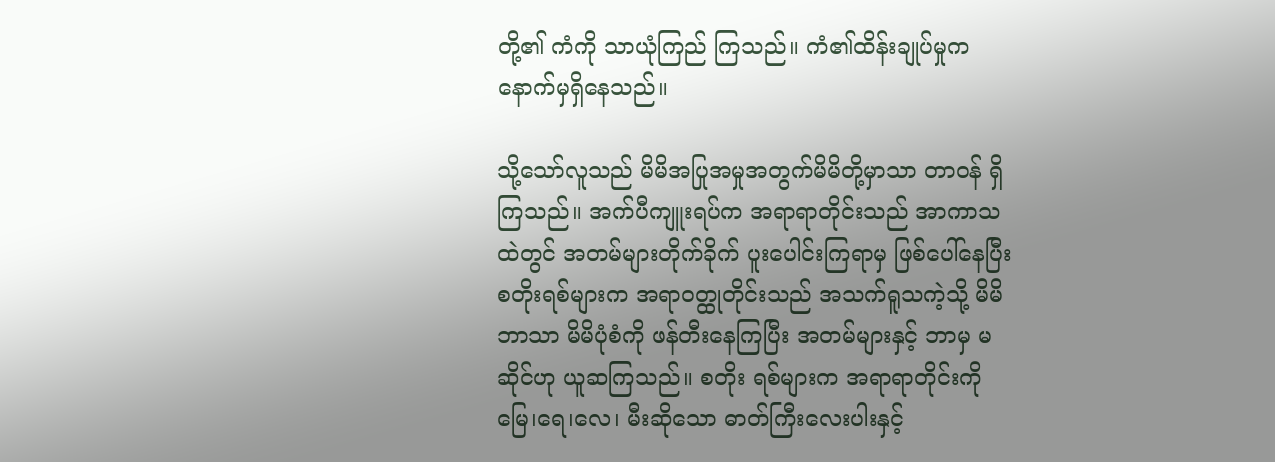တို့၏ ကံကို သာယုံကြည် ကြသည်။ ကံ၏ထိန်းချုပ်မှုက နောက်မှရှိနေသည်။

သို့သော်လူသည် မိမိအပြုအမှုအတွက်မိမိတို့မှာသာ တာဝန် ရှိ ကြသည်။ အက်ပီကျူးရပ်က အရာရာတိုင်းသည် အာကာသထဲတွင် အတမ်များတိုက်ခိုက် ပူးပေါင်းကြရာမှ ဖြစ်ပေါ်နေပြီး စတိုးရစ်များက အရာဝတ္ထုတိုင်းသည် အသက်ရူသကဲ့သို့ မိမိဘာသာ မိမိပုံစံကို ဖန်တီးနေကြပြီး အတမ်များနှင့် ဘာမှ မဆိုင်ဟု ယူဆကြသည်။ စတိုး ရစ်များက အရာရာတိုင်းကို မြေ၊ရေ၊လေ၊ မီးဆိုသော ဓာတ်ကြီးလေးပါးနှင့်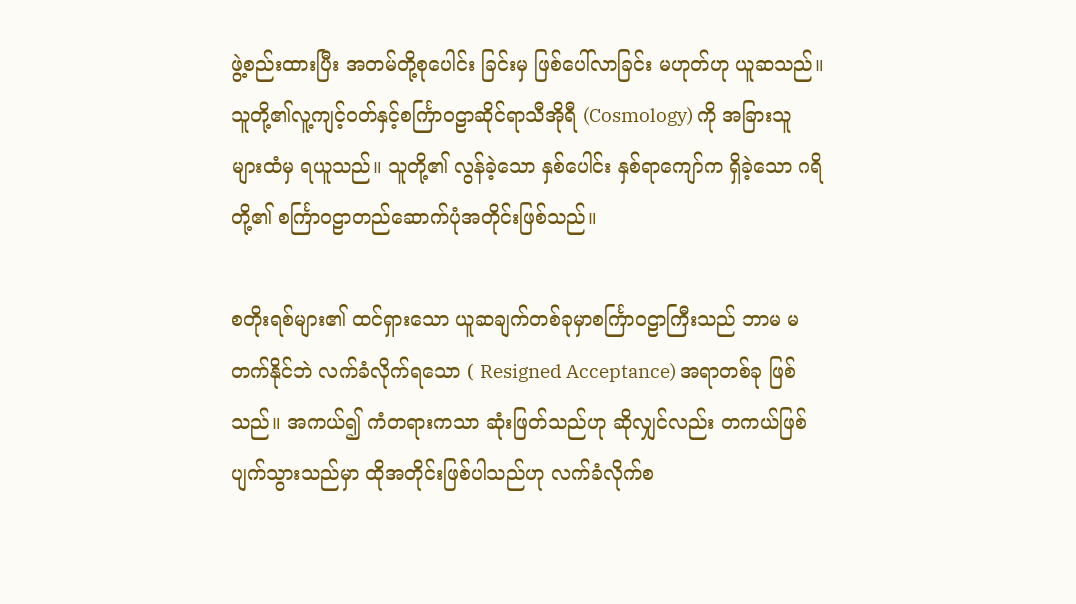ဖွဲ့စည်းထားပြီး အတမ်တို့စုပေါင်း ခြင်းမှ ဖြစ်ပေါ်လာခြင်း မဟုတ်ဟု ယူဆသည်။ သူတို့၏လူ့ကျင့်ဝတ်နှင့်စင်္ကြာဝဠာဆိုင်ရာသီအိုရီ (Cosmology) ကို အခြားသူများထံမှ ရယူသည်။ သူတို့၏ လွန်ခဲ့သော နှစ်ပေါင်း နှစ်ရာကျော်က ရှိခဲ့သော ဂရိတို့၏ စင်္ကြာဝဠာတည်ဆောက်ပုံအတိုင်းဖြစ်သည်။

စတိုးရစ်များ၏ ထင်ရှားသော ယူဆချက်တစ်ခုမှာစင်္ကြာဝဠာကြီးသည် ဘာမ မတက်နိုင်ဘဲ လက်ခံလိုက်ရသော ( Resigned Acceptance) အရာတစ်ခု ဖြစ်သည်။ အကယ်၍ ကံတရားကသာ ဆုံးဖြတ်သည်ဟု ဆိုလျှင်လည်း တကယ်ဖြစ်ပျက်သွားသည်မှာ ထိုအတိုင်းဖြစ်ပါသည်ဟု လက်ခံလိုက်စ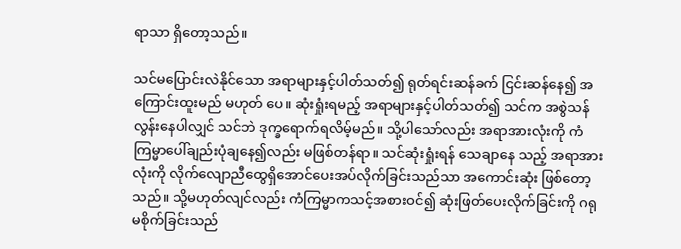ရာသာ ရှိတော့သည်။

သင်မပြောင်းလဲနိုင်သော အရာများနှင့်ပါတ်သတ်၍ ရုတ်ရင်းဆန်ခက် ငြင်းဆန်နေ၍ အကြောင်းထူးမည် မဟုတ် ပေ။ ဆုံးရှုံးရမည့် အရာများနှင့်ပါတ်သတ်၍ သင်က အစွဲသန်လွန်းနေပါလျှင် သင်ဘဲ ဒုက္ခရောက်ရလိမ့်မည်။ သို့ပါသော်လည်း အရာအားလုံးကို ကံကြမ္မာပေါ်ချည်းပုံချနေ၍လည်း မဖြစ်တန်ရာ။ သင်ဆုံးရှုံးရန် သေချာနေ သည့် အရာအားလုံးကို လိုက်လျောညီထွေရှိအောင်ပေးအပ်လိုက်ခြင်းသည်သာ အကောင်းဆုံး ဖြစ်တော့သည်။ သို့မဟုတ်လျင်လည်း ကံကြမ္မာကသင့်အစားဝင်၍ ဆုံးဖြတ်ပေးလိုက်ခြင်းကို ဂရုမစိုက်ခြင်းသည်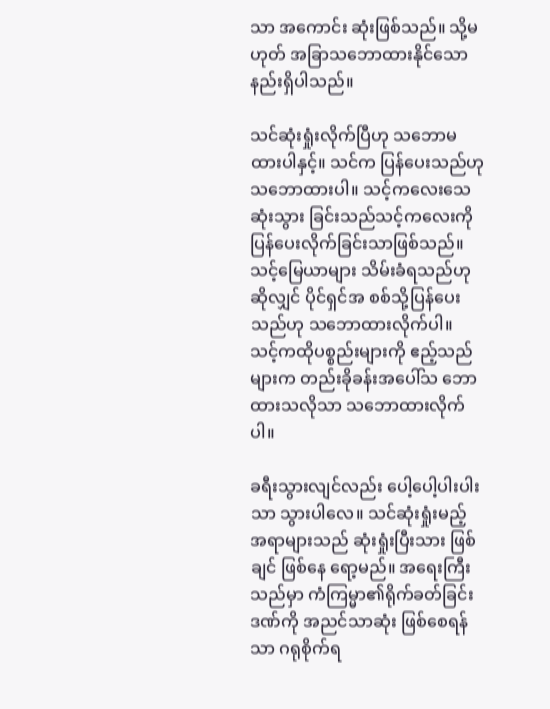သာ အကောင်း ဆုံးဖြစ်သည်။ သို့မဟုတ် အခြာသဘောထားနိုင်သောနည်းရှိပါသည်။

သင်ဆုံးရှုံးလိုက်ပြီဟု သဘောမထားပါနှင့်။ သင်က ပြန်ပေးသည်ဟု သဘောထားပါ။ သင့်ကလေးသေဆုံးသွား ခြင်းသည်သင့်ကလေးကို ပြန်ပေးလိုက်ခြင်းသာဖြစ်သည်။ သင့်မြေယာများ သိမ်းခံရသည်ဟုဆိုလျှင် ပိုင်ရှင်အ စစ်သို့ပြန်ပေးသည်ဟု သဘောထားလိုက်ပါ။ သင့်ကထိုပစ္စည်းများကို ဧည့်သည်များက တည်းခိုခန်းအပေါ်သ ဘော ထားသလိုသာ သဘောထားလိုက်ပါ။

ခရီးသွားလျင်လည်း ပေါ့ပေါ့ပါးပါးသာ သွားပါလေ။ သင်ဆုံးရှုံးမည့် အရာများသည် ဆုံးရှုံးပြီးသား ဖြစ်ချင် ဖြစ်နေ ရော့မည်။ အရေးကြီးသည်မှာ ကံကြမ္မာ၏ရိုက်ခတ်ခြင်းဒဏ်ကို အညင်သာဆုံး ဖြစ်စေရန်သာ ဂရုစိုက်ရ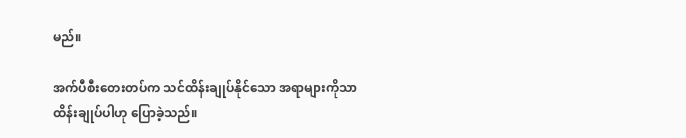မည်။

အက်ပီစီးတေးတပ်က သင်ထိန်းချုပ်နိုင်သော အရာများကိုသာ ထိန်းချုပ်ပါဟု ပြောခဲ့သည်။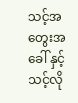သင့်အတွေးအခေါ် နှင့် သင့်လို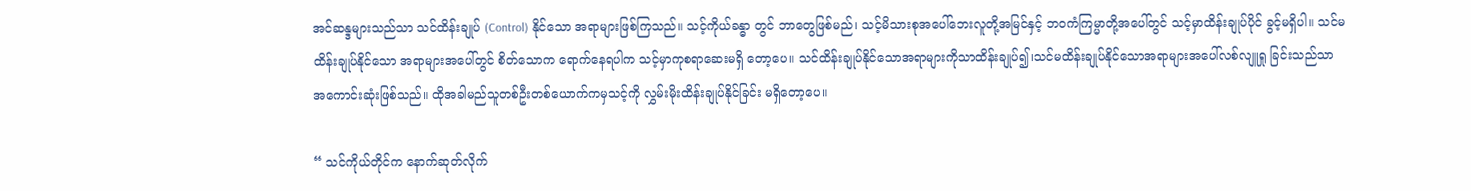အင်ဆန္ဒများသည်သာ သင်ထိန်းချုပ် (Control) နိုင်သော အရာများဖြစ်ကြသည်။ သင့်ကိုယ်ခန္ဓာ တွင် ဘာတွေဖြစ်မည်၊ သင့်မိသားစုအပေါ်ဘေးလူတို့အမြင်နှင့် ဘဝကံကြမ္မာတို့အပေါ်တွင် သင့်မှာထိန်းချုပ်ပိုင် ခွင့်မရှိပါ။ သင်မထိန်းချုပ်နိုင်သော အရာများအပေါ်တွင် စိတ်သောက ရောက်နေရပါက သင့်မှာကုစရာဆေးမရှိ တော့ပေ။ သင်ထိန်းချုပ်နိုင်သောအရာများကိုသာထိန်းချုပ်၍၊သင်မထိန်းချုပ်နိုင်သောအရာများအပေါ်လစ်လျူရှု ခြင်းသည်သာ အကောင်းဆုံးဖြစ်သည်။ ထိုအခါမည်သူတစ်ဦးတစ်ယောက်ကမှသင့်ကို လွှမ်းမိုးထိန်းချုပ်နိုင်ခြင်း မရှိတော့ပေ။

“ သင်ကိုယ်တိုင်က နောက်ဆုတ်လိုက်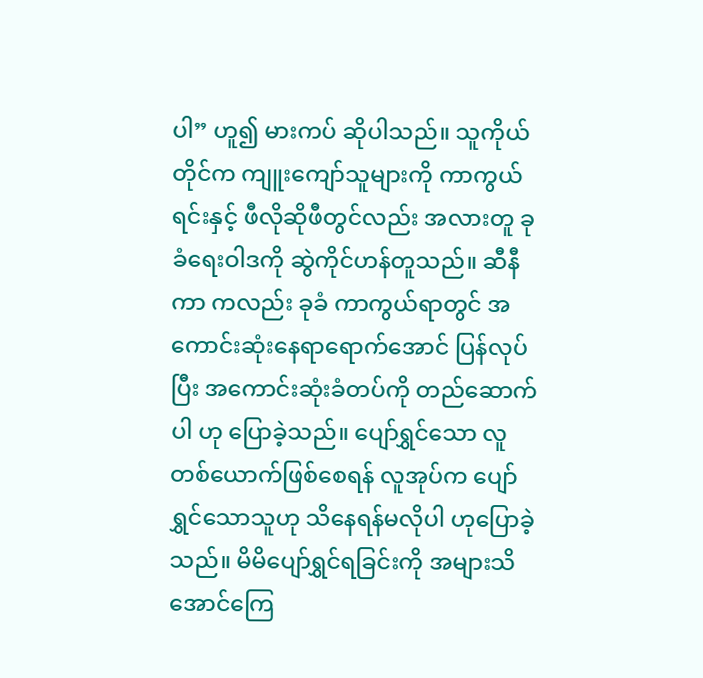ပါ” ဟူ၍ မားကပ် ဆိုပါသည်။ သူကိုယ်တိုင်က ကျူးကျော်သူများကို ကာကွယ်ရင်းနှင့် ဖီလိုဆိုဖီတွင်လည်း အလားတူ ခုခံရေးဝါဒကို ဆွဲကိုင်ဟန်တူသည်။ ဆီနီကာ ကလည်း ခုခံ ကာကွယ်ရာတွင် အကောင်းဆုံးနေရာရောက်အောင် ပြန်လုပ်ပြီး အကောင်းဆုံးခံတပ်ကို တည်ဆောက်ပါ ဟု ပြောခဲ့သည်။ ပျော်ရွှင်သော လူတစ်ယောက်ဖြစ်စေရန် လူအုပ်က ပျော်ရွှင်သောသူဟု သိနေရန်မလိုပါ ဟုပြောခဲ့ သည်။ မိမိပျော်ရွှင်ရခြင်းကို အများသိအောင်ကြေ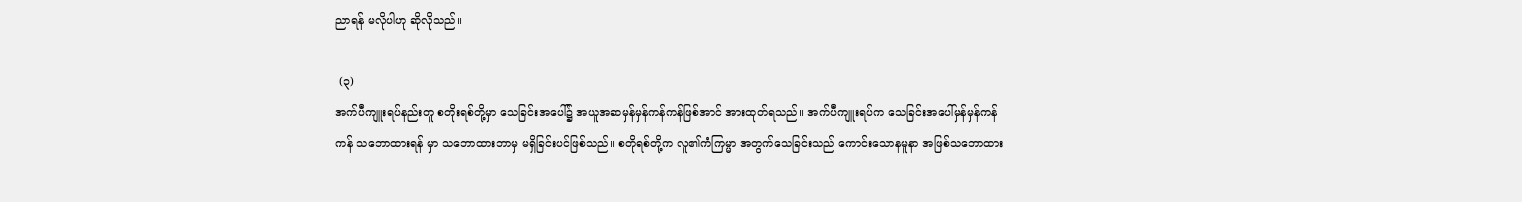ညာရန် မလိုပါဟု ဆိုလိုသည်။

 (၃)
အက်ပီကျူးရပ်နည်းတူ စတိုးရစ်တို့မှာ သေခြင်းအပေါ်၌ အယူအဆမှန်မှန်ကန်ကန်ဖြစ်အာင် အားထုတ်ရသည်။ အက်ပီကျူးရပ်က သေခြင်းအပေါ်မှန်မှန်ကန်ကန် သဘောထားရန် မှာ သဘောထားဘာမှ မရှိခြင်းပင်ဖြစ်သည်။ စတိုရစ်တို့က လူ၏ကံကြမ္မာ အတွက်သေခြင်းသည် ကောင်းသောနမူနာ အဖြစ်သဘောထား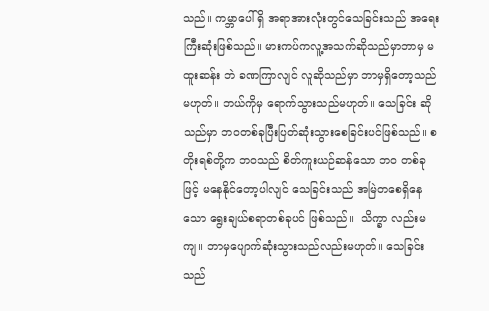သည်။ ကမ္ဘာပေါ် ရှိ အရာအားလုံးတွင်သေခြင်းသည် အရေးကြီးဆုံးဖြစ်သည်။ မားကပ်ကလူ့အသက်ဆိုသည်မှာဘာမှ မထူးဆန်း ဘဲ ခဏကြာလျင် လူဆိုသည်မှာ ဘာမှရှိတော့သည်မဟုတ်။ ဘယ်ကိုမှ ရောက်သွားသည်မဟုတ်။ သေခြင်း ဆို သည်မှာ ဘဝတစ်ခုပြီးပြတ်ဆုံးသွားစေခြင်းပင်ဖြစ်သည်။ စတိုးရစ်တို့က ဘဝသည် စိတ်ကူးယဉ်ဆန်သော ဘဝ တစ်ခုဖြင့် မနေနိုင်တော့ပါလျင် သေခြင်းသည် အမြဲတစေရှိနေသော ရွေးချယ်စရာတစ်ခုပင် ဖြစ်သည်။  သိက္ခာ လည်းမကျ။ ဘာမှပျောက်ဆုံးသွားသည်လည်းမဟုတ်။ သေခြင်းသည်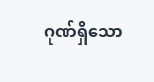ဂုဏ်ရှိသော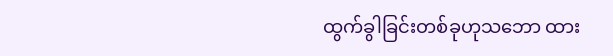ထွက်ခွါခြင်းတစ်ခုဟုသဘော ထား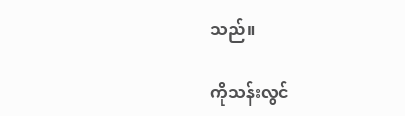သည်။

ကိုသန်းလွင်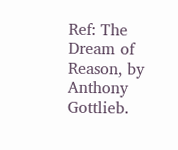Ref: The Dream of Reason, by Anthony Gottlieb.